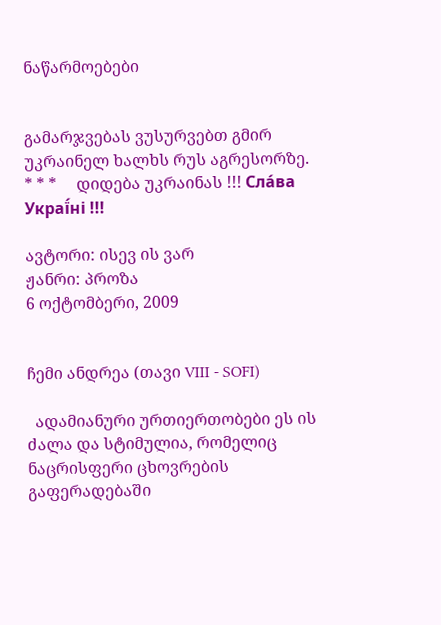ნაწარმოებები


გამარჯვებას ვუსურვებთ გმირ უკრაინელ ხალხს რუს აგრესორზე.     * * *     დიდება უკრაინას !!! Сла́ва Украї́ні !!!

ავტორი: ისევ ის ვარ
ჟანრი: პროზა
6 ოქტომბერი, 2009


ჩემი ანდრეა (თავი VIII - SOFI)

  ადამიანური ურთიერთობები ეს ის ძალა და სტიმულია, რომელიც ნაცრისფერი ცხოვრების გაფერადებაში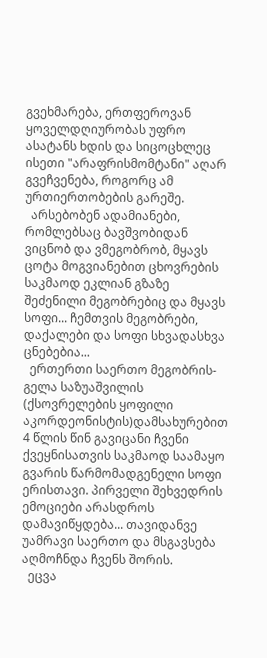გვეხმარება, ერთფეროვან ყოველდღიურობას უფრო ასატანს ხდის და სიცოცხლეც ისეთი "არაფრისმომტანი" აღარ გვეჩვენება, როგორც ამ ურთიერთობების გარეშე.
  არსებობენ ადამიანები, რომლებსაც ბავშვობიდან ვიცნობ და ვმეგობრობ, მყავს ცოტა მოგვიანებით ცხოვრების საკმაოდ ეკლიან გზაზე შეძენილი მეგობრებიც და მყავს სოფი... ჩემთვის მეგობრები, დაქალები და სოფი სხვადასხვა ცნებებია...
  ერთერთი საერთო მეგობრის- გელა საზუაშვილის (ქსოვრელების ყოფილი აკორდეონისტის)დამსახურებით 4 წლის წინ გავიცანი ჩვენი ქვეყნისათვის საკმაოდ საამაყო გვარის წარმომადგენელი სოფი ერისთავი. პირველი შეხვედრის ემოციები არასდროს დამავიწყდება... თავიდანვე უამრავი საერთო და მსგავსება აღმოჩნდა ჩვენს შორის.
  ეცვა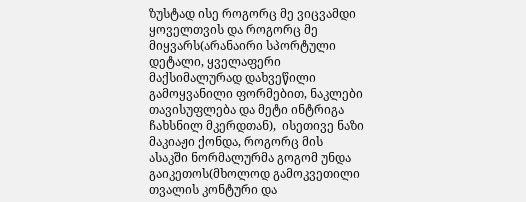ზუსტად ისე როგორც მე ვიცვამდი ყოველთვის და როგორც მე მიყვარს(არანაირი სპორტული დეტალი, ყველაფერი მაქსიმალურად დახვეწილი გამოყვანილი ფორმებით, ნაკლები თავისუფლება და მეტი ინტრიგა ჩახსნილ მკერდთან),  ისეთივე ნაზი მაკიაჟი ქონდა, როგორც მის ასაკში ნორმალურმა გოგომ უნდა გაიკეთოს(მხოლოდ გამოკვეთილი თვალის კონტური და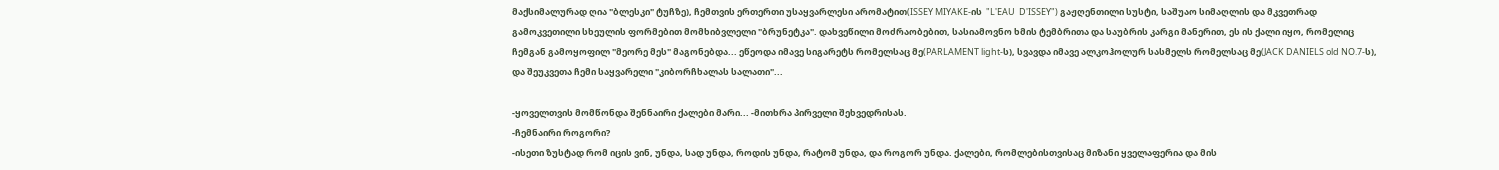მაქსიმალურად ღია "ბლესკი" ტუჩზე), ჩემთვის ერთერთი უსაყვარლესი არომატით(ISSEY MIYAKE-ის  "L'EAU  D'ISSEY") გაჟღენთილი სუსტი, საშუაო სიმაღლის და მკვეთრად გამოკვეთილი სხეულის ფორმებით მომხიბვლელი "ბრუნეტკა". დახვეწილი მოძრაობებით, სასიამოვნო ხმის ტემბრითა და საუბრის კარგი მანერით, ეს ის ქალი იყო, რომელიც ჩემგან გამოყოფილ "მეორე მეს" მაგონებდა... ეწეოდა იმავე სიგარეტს რომელსაც მე(PARLAMENT light-ს), სვავდა იმავე ალკოჰოლურ სასმელს რომელსაც მე(JACK DANIELS old NO.7-ს), და შეუკვეთა ჩემი საყვარელი "კიბორჩხალას სალათი"...

-ყოველთვის მომწონდა შენნაირი ქალები მარი... -მითხრა პირველი შეხვედრისას.
-ჩემნაირი როგორი?
-ისეთი ზუსტად რომ იცის ვინ, უნდა, სად უნდა, როდის უნდა, რატომ უნდა, და როგორ უნდა. ქალები, რომლებისთვისაც მიზანი ყველაფერია და მის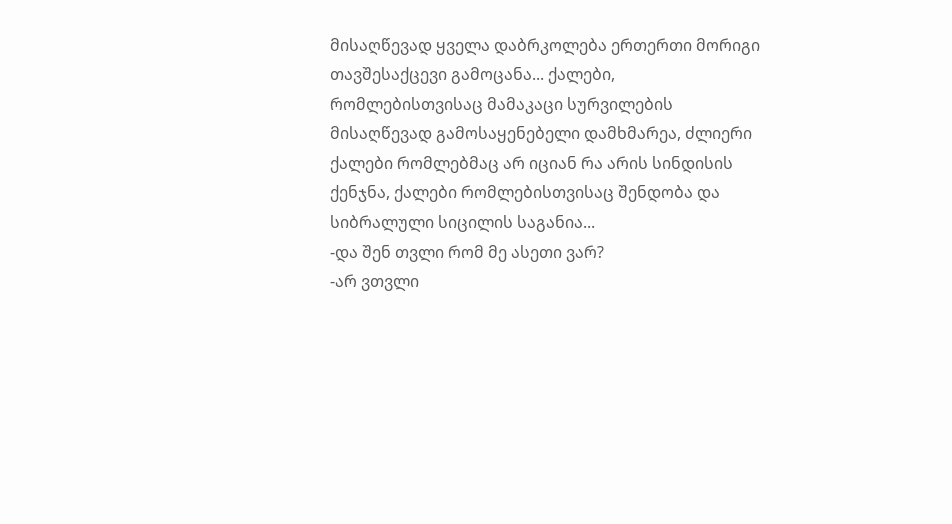მისაღწევად ყველა დაბრკოლება ერთერთი მორიგი თავშესაქცევი გამოცანა... ქალები, რომლებისთვისაც მამაკაცი სურვილების მისაღწევად გამოსაყენებელი დამხმარეა, ძლიერი ქალები რომლებმაც არ იციან რა არის სინდისის ქენჯნა, ქალები რომლებისთვისაც შენდობა და სიბრალული სიცილის საგანია...
-და შენ თვლი რომ მე ასეთი ვარ?
-არ ვთვლი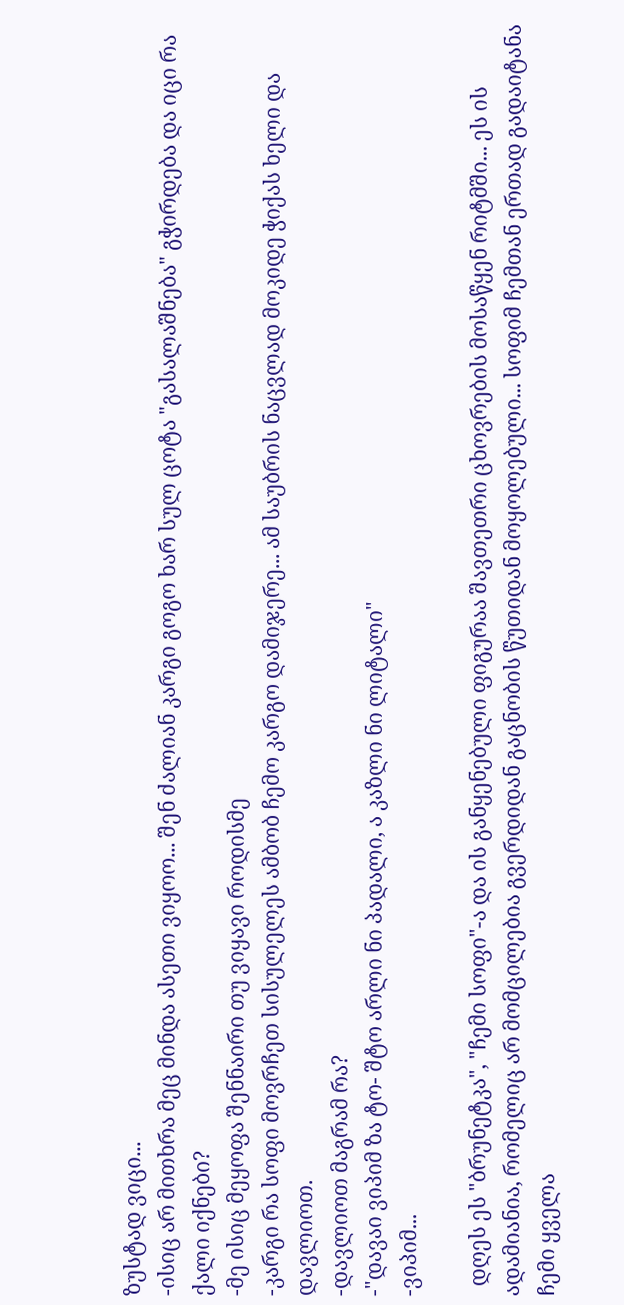ზუსტად ვიცი...
-ისიც არ მითხრა მეც მინდა ასეთი ვიყოო... შენ ძალიან კარგი გოგო ხარ სულ ცოტა "გასალაშნება" გჭირდება და იცი რა ქალი იქნები?
-მე ისიც მეყოფა შენნაირი თუ ვიყავი როდისმე
-კარგი რა სოფი მოვრჩეთ სისულელეს ამბობ ჩემო კარგო დამიჯერე... ამ საუბრის ნაცვლად მოკიდე ჭიქას ხელი და დავლიოთ.
-დავლიოთ მაგრამ რა?
-"დავაი ვიპიმ ზა ტო- შტო არლი ნი პადალი, ა კაზლი ნი ლიტალი"
-ვიპიმ...

  დღეს ეს "ბრუნეტკა", "ჩემი სოფი"-ა და ის განყენებული ფიგურაა შავთეთრი ცხოვრების მოსაწყენ რიტმში... ეს ის ადამიანია, რომელიც არ მომცილებია გვერდიდან გაცნობის წუთიდან მოყოლებული... სოფიმ ჩემთან ერთად გადაიტანა ჩემი ყველა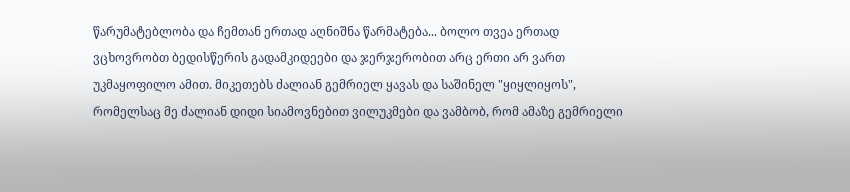წარუმატებლობა და ჩემთან ერთად აღნიშნა წარმატება... ბოლო თვეა ერთად ვცხოვრობთ ბედისწერის გადამკიდეები და ჯერჯერობით არც ერთი არ ვართ უკმაყოფილო ამით. მიკეთებს ძალიან გემრიელ ყავას და საშინელ "ყიყლიყოს", რომელსაც მე ძალიან დიდი სიამოვნებით ვილუკმები და ვამბობ, რომ ამაზე გემრიელი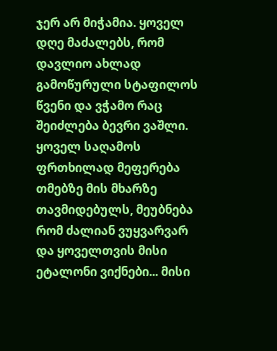ჯერ არ მიჭამია. ყოველ დღე მაძალებს, რომ დავლიო ახლად გამოწურული სტაფილოს წვენი და ვჭამო რაც შეიძლება ბევრი ვაშლი. ყოველ საღამოს ფრთხილად მეფერება თმებზე მის მხარზე თავმიდებულს, მეუბნება რომ ძალიან ვუყვარვარ და ყოველთვის მისი ეტალონი ვიქნები... მისი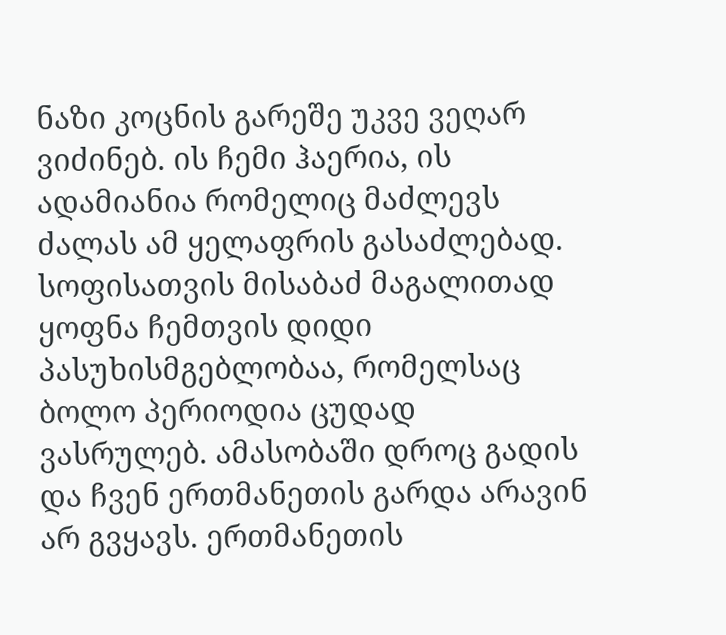ნაზი კოცნის გარეშე უკვე ვეღარ ვიძინებ. ის ჩემი ჰაერია, ის ადამიანია რომელიც მაძლევს ძალას ამ ყელაფრის გასაძლებად. სოფისათვის მისაბაძ მაგალითად ყოფნა ჩემთვის დიდი პასუხისმგებლობაა, რომელსაც ბოლო პერიოდია ცუდად ვასრულებ. ამასობაში დროც გადის და ჩვენ ერთმანეთის გარდა არავინ არ გვყავს. ერთმანეთის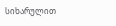სიხარულით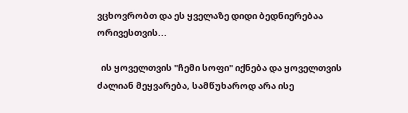ვცხოვრობთ და ეს ყველაზე დიდი ბედნიერებაა ორივესთვის...

  ის ყოველთვის "ჩემი სოფი" იქნება და ყოველთვის ძალიან მეყვარება, სამწუხაროდ არა ისე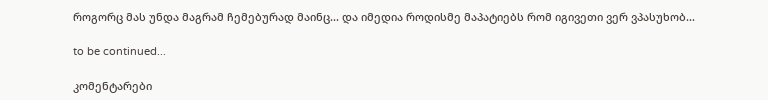როგორც მას უნდა მაგრამ ჩემებურად მაინც... და იმედია როდისმე მაპატიებს რომ იგივეთი ვერ ვპასუხობ...

to be continued...

კომენტარები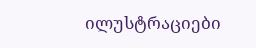ილუსტრაციები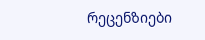რეცენზიები